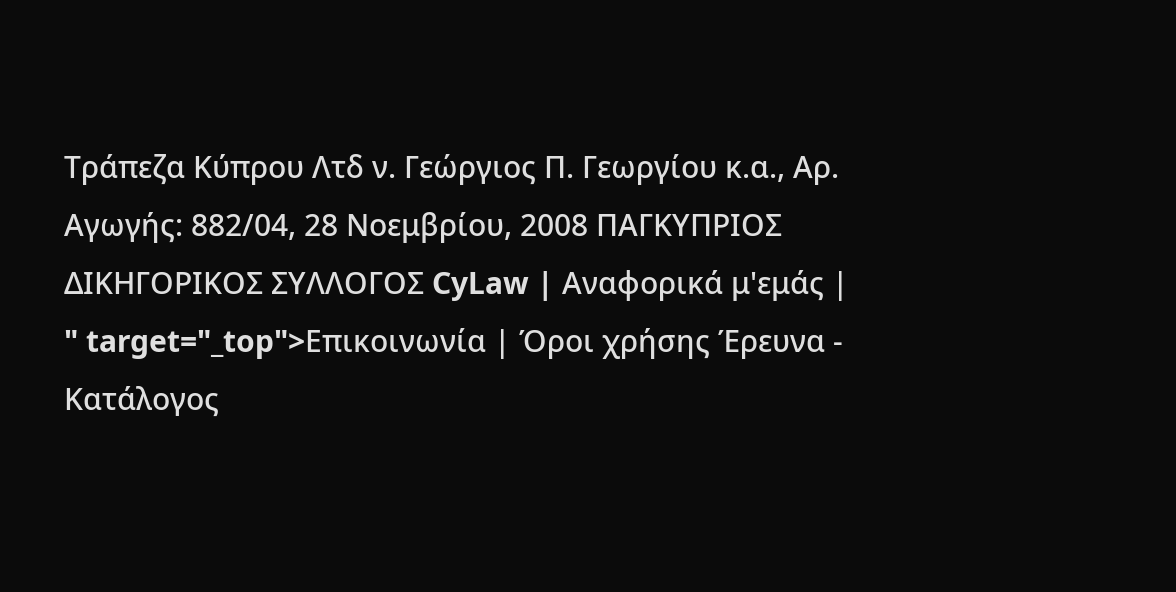Τράπεζα Κύπρου Λτδ ν. Γεώργιος Π. Γεωργίου κ.α., Αρ. Αγωγής: 882/04, 28 Νοεμβρίου, 2008 ΠΑΓΚΥΠΡΙΟΣ ΔΙΚΗΓΟΡΙΚΟΣ ΣΥΛΛΟΓΟΣ CyLaw | Αναφορικά μ'εμάς | " target="_top">Επικοινωνία | Όροι χρήσης Έρευνα - Κατάλογος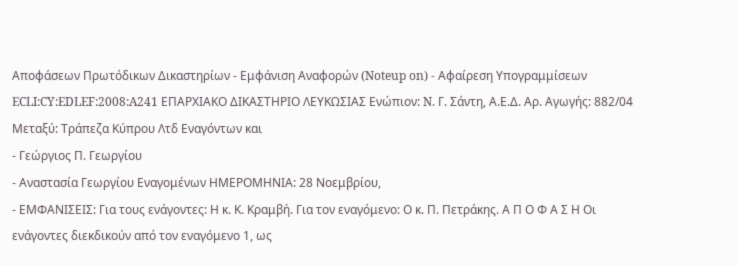Αποφάσεων Πρωτόδικων Δικαστηρίων - Εμφάνιση Αναφορών (Noteup on) - Αφαίρεση Υπογραμμίσεων ECLI:CY:EDLEF:2008:A241 ΕΠΑΡΧΙΑΚΟ ΔΙΚΑΣΤΗΡΙΟ ΛΕΥΚΩΣΙΑΣ Ενώπιον: N. Γ. Σάντη, Α.Ε.Δ. Αρ. Αγωγής: 882/04 Μεταξύ: Τράπεζα Κύπρου Λτδ Εναγόντων και
- Γεώργιος Π. Γεωργίου
- Αναστασία Γεωργίου Εναγομένων ΗΜΕΡΟΜΗΝΙΑ: 28 Νοεμβρίου,
- ΕΜΦΑΝΙΣΕΙΣ: Για τους ενάγοντες: Η κ. Κ. Κραμβή. Για τον εναγόμενο: Ο κ. Π. Πετράκης. Α Π Ο Φ Α Σ Η Οι ενάγοντες διεκδικούν από τον εναγόμενο 1, ως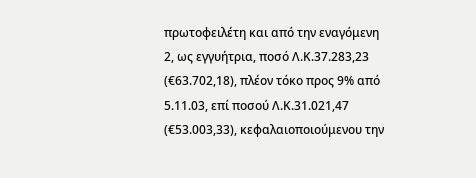πρωτοφειλέτη και από την εναγόμενη 2, ως εγγυήτρια, ποσό Λ.Κ.37.283,23 (€63.702,18), πλέον τόκο προς 9% από 5.11.03, επί ποσού Λ.Κ.31.021,47 (€53.003,33), κεφαλαιοποιούμενου την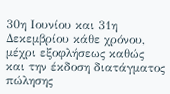30η Ιουνίου και 31η Δεκεμβρίου κάθε χρόνου, μέχρι εξοφλήσεως καθώς και την έκδοση διατάγματος πώλησης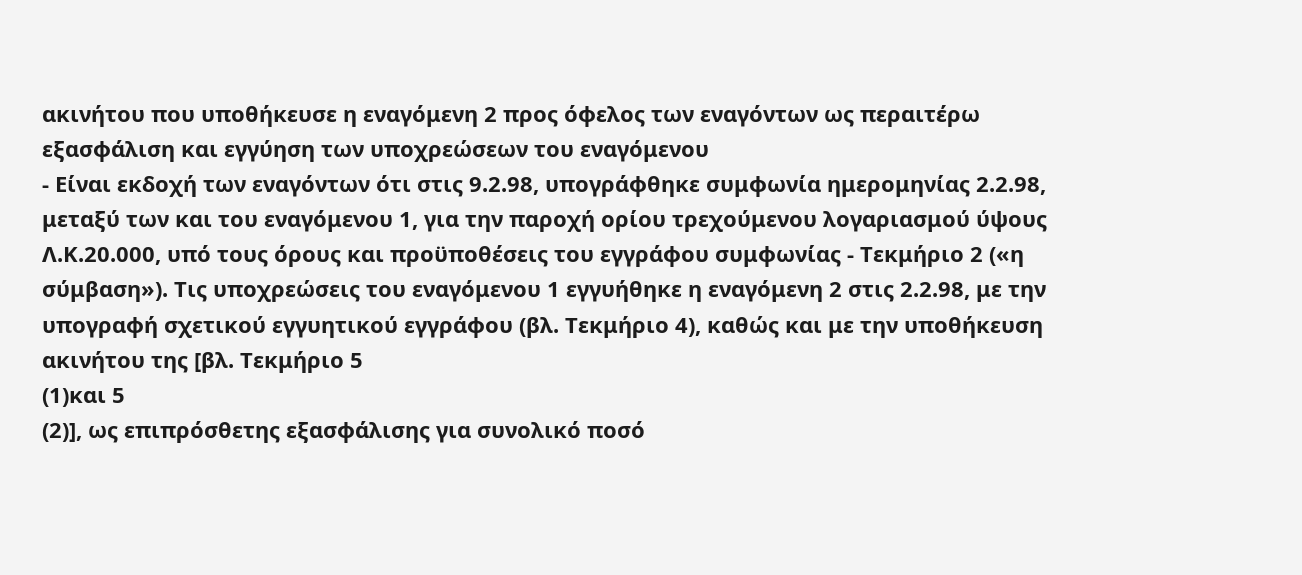ακινήτου που υποθήκευσε η εναγόμενη 2 προς όφελος των εναγόντων ως περαιτέρω εξασφάλιση και εγγύηση των υποχρεώσεων του εναγόμενου
- Είναι εκδοχή των εναγόντων ότι στις 9.2.98, υπογράφθηκε συμφωνία ημερομηνίας 2.2.98, μεταξύ των και του εναγόμενου 1, για την παροχή ορίου τρεχούμενου λογαριασμού ύψους Λ.Κ.20.000, υπό τους όρους και προϋποθέσεις του εγγράφου συμφωνίας - Τεκμήριο 2 («η σύμβαση»). Τις υποχρεώσεις του εναγόμενου 1 εγγυήθηκε η εναγόμενη 2 στις 2.2.98, με την υπογραφή σχετικού εγγυητικού εγγράφου (βλ. Τεκμήριο 4), καθώς και με την υποθήκευση ακινήτου της [βλ. Τεκμήριο 5
(1)και 5
(2)], ως επιπρόσθετης εξασφάλισης για συνολικό ποσό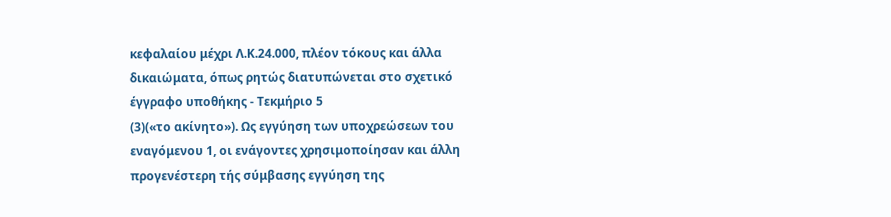κεφαλαίου μέχρι Λ.Κ.24.000, πλέον τόκους και άλλα δικαιώματα, όπως ρητώς διατυπώνεται στο σχετικό έγγραφο υποθήκης - Τεκμήριο 5
(3)(«το ακίνητο»). Ως εγγύηση των υποχρεώσεων του εναγόμενου 1, οι ενάγοντες χρησιμοποίησαν και άλλη προγενέστερη τής σύμβασης εγγύηση της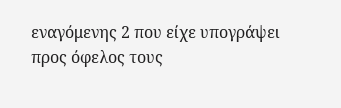εναγόμενης 2 που είχε υπογράψει προς όφελος τους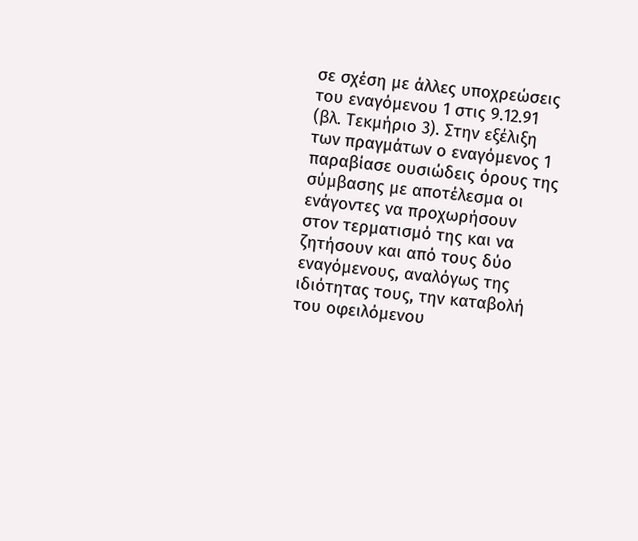σε σχέση με άλλες υποχρεώσεις του εναγόμενου 1 στις 9.12.91 (βλ. Τεκμήριο 3). Στην εξέλιξη των πραγμάτων ο εναγόμενος 1 παραβίασε ουσιώδεις όρους της σύμβασης με αποτέλεσμα οι ενάγοντες να προχωρήσουν στον τερματισμό της και να ζητήσουν και από τους δύο εναγόμενους, αναλόγως της ιδιότητας τους, την καταβολή του οφειλόμενου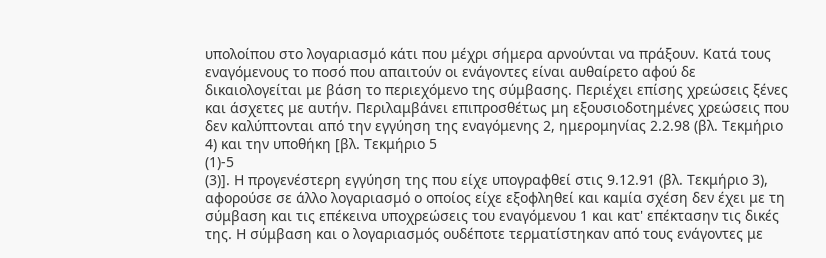υπολοίπου στο λογαριασμό κάτι που μέχρι σήμερα αρνούνται να πράξουν. Κατά τους εναγόμενους το ποσό που απαιτούν οι ενάγοντες είναι αυθαίρετο αφού δε δικαιολογείται με βάση το περιεχόμενο της σύμβασης. Περιέχει επίσης χρεώσεις ξένες και άσχετες με αυτήν. Περιλαμβάνει επιπροσθέτως μη εξουσιοδοτημένες χρεώσεις που δεν καλύπτονται από την εγγύηση της εναγόμενης 2, ημερομηνίας 2.2.98 (βλ. Τεκμήριο 4) και την υποθήκη [βλ. Τεκμήριο 5
(1)-5
(3)]. Η προγενέστερη εγγύηση της που είχε υπογραφθεί στις 9.12.91 (βλ. Τεκμήριο 3), αφορούσε σε άλλο λογαριασμό ο οποίος είχε εξοφληθεί και καμία σχέση δεν έχει με τη σύμβαση και τις επέκεινα υποχρεώσεις του εναγόμενου 1 και κατ' επέκτασην τις δικές της. Η σύμβαση και ο λογαριασμός ουδέποτε τερματίστηκαν από τους ενάγοντες με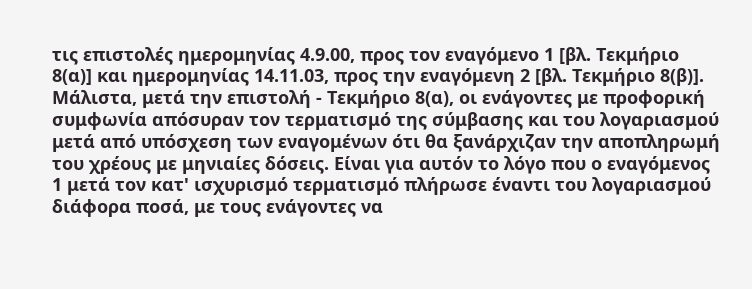τις επιστολές ημερομηνίας 4.9.00, προς τον εναγόμενο 1 [βλ. Τεκμήριο 8(α)] και ημερομηνίας 14.11.03, προς την εναγόμενη 2 [βλ. Τεκμήριο 8(β)]. Μάλιστα, μετά την επιστολή - Τεκμήριο 8(α), οι ενάγοντες με προφορική συμφωνία απόσυραν τον τερματισμό της σύμβασης και του λογαριασμού μετά από υπόσχεση των εναγομένων ότι θα ξανάρχιζαν την αποπληρωμή του χρέους με μηνιαίες δόσεις. Είναι για αυτόν το λόγο που ο εναγόμενος 1 μετά τον κατ' ισχυρισμό τερματισμό πλήρωσε έναντι του λογαριασμού διάφορα ποσά, με τους ενάγοντες να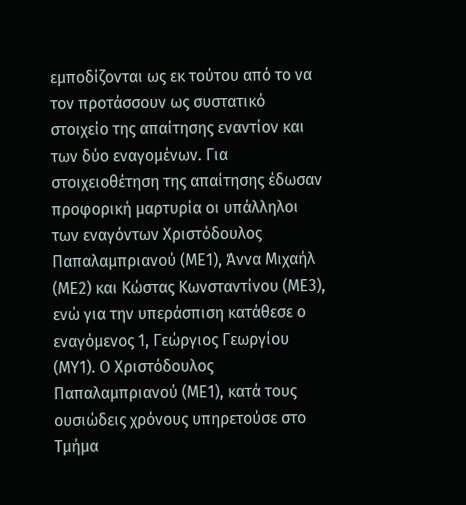εμποδίζονται ως εκ τούτου από το να τον προτάσσουν ως συστατικό στοιχείο της απαίτησης εναντίον και των δύο εναγομένων. Για στοιχειοθέτηση της απαίτησης έδωσαν προφορική μαρτυρία οι υπάλληλοι των εναγόντων Χριστόδουλος Παπαλαμπριανού (ΜΕ1), Άννα Μιχαήλ (ΜΕ2) και Κώστας Κωνσταντίνου (ΜΕ3), ενώ για την υπεράσπιση κατάθεσε ο εναγόμενος 1, Γεώργιος Γεωργίου (ΜΥ1). Ο Χριστόδουλος Παπαλαμπριανού (ΜΕ1), κατά τους ουσιώδεις χρόνους υπηρετούσε στο Τμήμα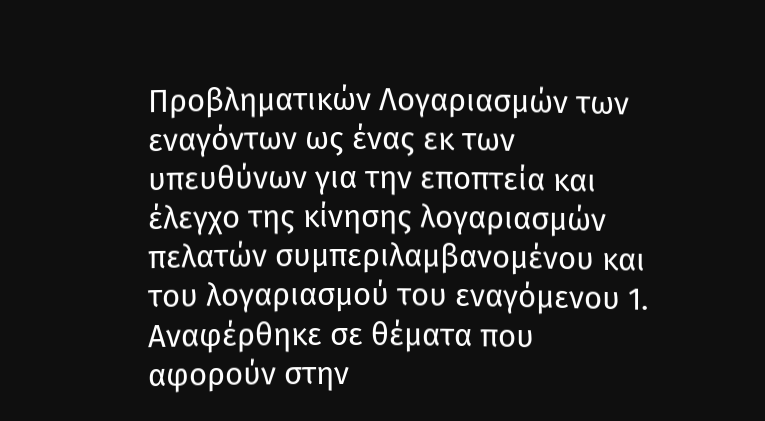Προβληματικών Λογαριασμών των εναγόντων ως ένας εκ των υπευθύνων για την εποπτεία και έλεγχο της κίνησης λογαριασμών πελατών συμπεριλαμβανομένου και του λογαριασμού του εναγόμενου 1. Αναφέρθηκε σε θέματα που αφορούν στην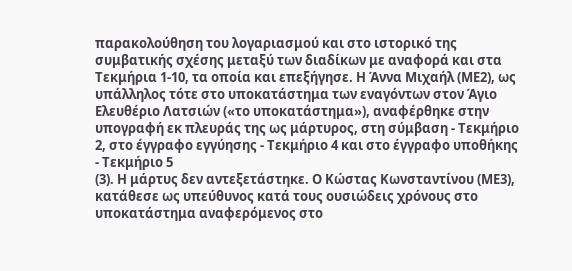παρακολούθηση του λογαριασμού και στο ιστορικό της συμβατικής σχέσης μεταξύ των διαδίκων με αναφορά και στα Τεκμήρια 1-10, τα οποία και επεξήγησε. Η Άννα Μιχαήλ (ΜΕ2), ως υπάλληλος τότε στο υποκατάστημα των εναγόντων στον Άγιο Ελευθέριο Λατσιών («το υποκατάστημα»), αναφέρθηκε στην υπογραφή εκ πλευράς της ως μάρτυρος, στη σύμβαση - Τεκμήριο 2, στο έγγραφο εγγύησης - Τεκμήριο 4 και στο έγγραφο υποθήκης - Τεκμήριο 5
(3). Η μάρτυς δεν αντεξετάστηκε. Ο Κώστας Κωνσταντίνου (ΜΕ3), κατάθεσε ως υπεύθυνος κατά τους ουσιώδεις χρόνους στο υποκατάστημα αναφερόμενος στο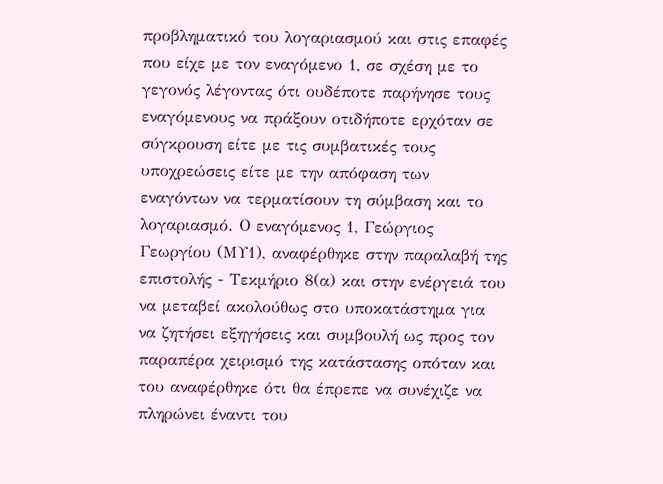προβληματικό του λογαριασμού και στις επαφές που είχε με τον εναγόμενο 1, σε σχέση με το γεγονός λέγοντας ότι ουδέποτε παρήνησε τους εναγόμενους να πράξουν οτιδήποτε ερχόταν σε σύγκρουση είτε με τις συμβατικές τους υποχρεώσεις είτε με την απόφαση των εναγόντων να τερματίσουν τη σύμβαση και το λογαριασμό. Ο εναγόμενος 1, Γεώργιος Γεωργίου (ΜΥ1), αναφέρθηκε στην παραλαβή της επιστολής - Τεκμήριο 8(α) και στην ενέργειά του να μεταβεί ακολούθως στο υποκατάστημα για να ζητήσει εξηγήσεις και συμβουλή ως προς τον παραπέρα χειρισμό της κατάστασης οπόταν και του αναφέρθηκε ότι θα έπρεπε να συνέχιζε να πληρώνει έναντι του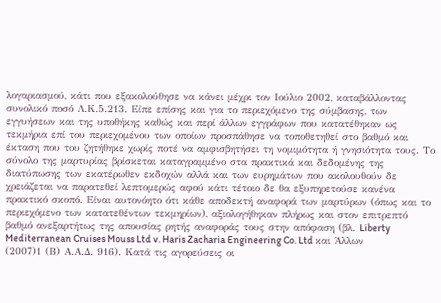λογαριασμού, κάτι που εξακολούθησε να κάνει μέχρι τον Ιούλιο 2002, καταβάλλοντας συνολικό ποσό Λ.Κ.5.213. Είπε επίσης και για το περιεχόμενο της σύμβασης, των εγγυήσεων και της υποθήκης καθώς και περί άλλων εγγράφων που κατατέθηκαν ως τεκμήρια επί του περιεχομένου των οποίων προσπάθησε να τοποθετηθεί στο βαθμό και έκταση που του ζητήθηκε χωρίς ποτέ να αμφισβητήσει τη νομιμότητα ή γνησιότητα τους. Το σύνολο της μαρτυρίας βρίσκεται καταγραμμένο στα πρακτικά και δεδομένης της διατύπωσης των εκατέρωθεν εκδοχών αλλά και των ευρημάτων που ακολουθούν δε χρειάζεται να παρατεθεί λεπτομερώς αφού κάτι τέτοιο δε θα εξυπηρετούσε κανένα πρακτικό σκοπό. Είναι αυτονόητο ότι κάθε αποδεκτή αναφορά των μαρτύρων (όπως και το περιεχόμενο των κατατεθέντων τεκμηρίων), αξιολογήθηκαν πλήρως και στον επιτρεπτό βαθμό ανεξαρτήτως της απουσίας ρητής αναφοράς τους στην απόφαση (βλ. Liberty Mediterranean Cruises Mouss Ltd v. Haris Zacharia Engineering Co. Ltd και Άλλων
(2007)1 (Β) Α.Α.Δ. 916). Κατά τις αγορεύσεις οι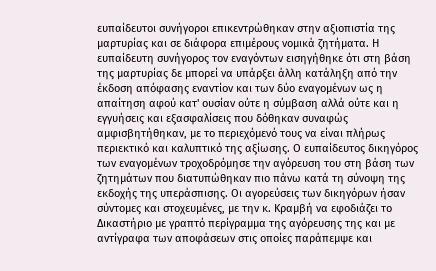ευπαίδευτοι συνήγοροι επικεντρώθηκαν στην αξιοπιστία της μαρτυρίας και σε διάφορα επιμέρους νομικά ζητήματα. Η ευπαίδευτη συνήγορος τον εναγόντων εισηγήθηκε ότι στη βάση της μαρτυρίας δε μπορεί να υπάρξει άλλη κατάληξη από την έκδοση απόφασης εναντίον και των δύο εναγομένων ως η απαίτηση αφού κατ' ουσίαν ούτε η σύμβαση αλλά ούτε και η εγγυήσεις και εξασφαλίσεις που δόθηκαν συναφώς αμφισβητήθηκαν, με το περιεχόμενό τους να είναι πλήρως περιεκτικό και καλυπτικό της αξίωσης. Ο ευπαίδευτος δικηγόρος των εναγομένων τροχοδρόμησε την αγόρευση του στη βάση των ζητημάτων που διατυπώθηκαν πιο πάνω κατά τη σύνοψη της εκδοχής της υπεράσπισης. Οι αγορεύσεις των δικηγόρων ήσαν σύντομες και στοχευμένες, με την κ. Κραμβή να εφοδιάζει το Δικαστήριο με γραπτό περίγραμμα της αγόρευσης της και με αντίγραφα των αποφάσεων στις οποίες παράπεμψε και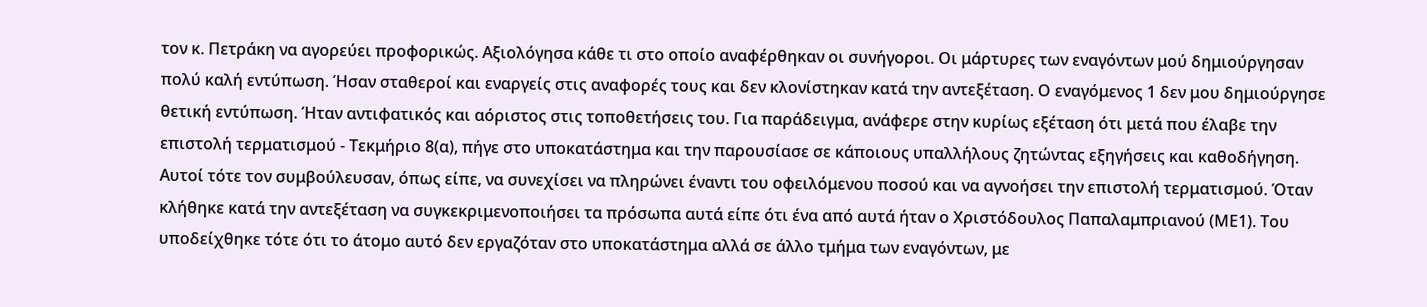τον κ. Πετράκη να αγορεύει προφορικώς. Αξιολόγησα κάθε τι στο οποίο αναφέρθηκαν οι συνήγοροι. Οι μάρτυρες των εναγόντων μού δημιούργησαν πολύ καλή εντύπωση. Ήσαν σταθεροί και εναργείς στις αναφορές τους και δεν κλονίστηκαν κατά την αντεξέταση. Ο εναγόμενος 1 δεν μου δημιούργησε θετική εντύπωση. Ήταν αντιφατικός και αόριστος στις τοποθετήσεις του. Για παράδειγμα, ανάφερε στην κυρίως εξέταση ότι μετά που έλαβε την επιστολή τερματισμού - Τεκμήριο 8(α), πήγε στο υποκατάστημα και την παρουσίασε σε κάποιους υπαλλήλους ζητώντας εξηγήσεις και καθοδήγηση. Αυτοί τότε τον συμβούλευσαν, όπως είπε, να συνεχίσει να πληρώνει έναντι του οφειλόμενου ποσού και να αγνοήσει την επιστολή τερματισμού. Όταν κλήθηκε κατά την αντεξέταση να συγκεκριμενοποιήσει τα πρόσωπα αυτά είπε ότι ένα από αυτά ήταν ο Χριστόδουλος Παπαλαμπριανού (ΜΕ1). Του υποδείχθηκε τότε ότι το άτομο αυτό δεν εργαζόταν στο υποκατάστημα αλλά σε άλλο τμήμα των εναγόντων, με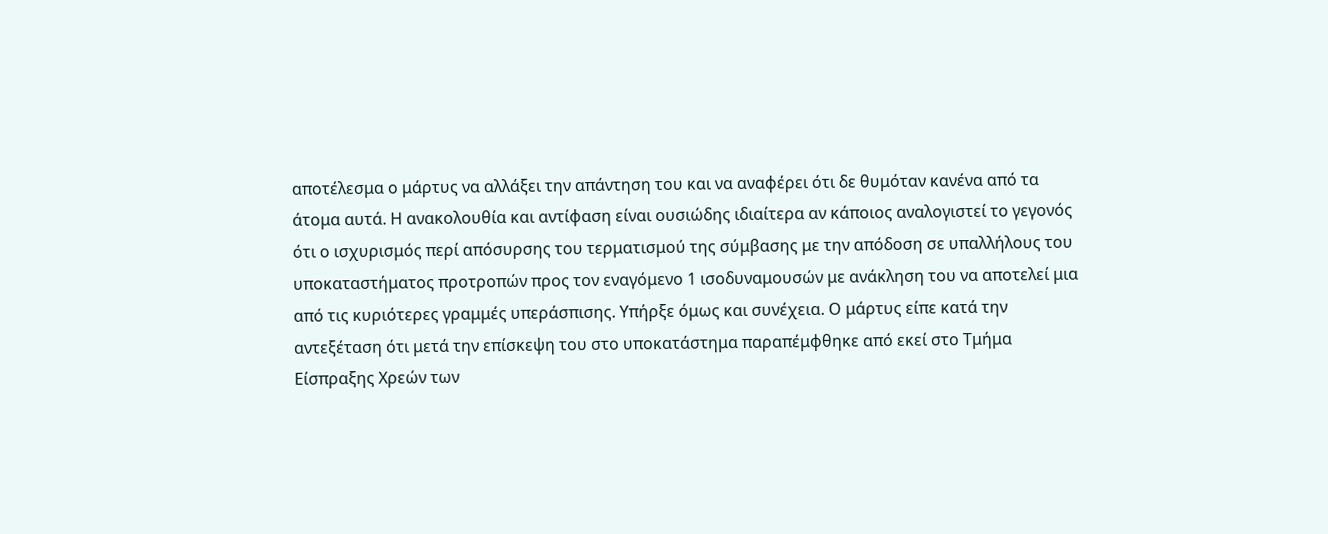αποτέλεσμα ο μάρτυς να αλλάξει την απάντηση του και να αναφέρει ότι δε θυμόταν κανένα από τα άτομα αυτά. Η ανακολουθία και αντίφαση είναι ουσιώδης ιδιαίτερα αν κάποιος αναλογιστεί το γεγονός ότι ο ισχυρισμός περί απόσυρσης του τερματισμού της σύμβασης με την απόδοση σε υπαλλήλους του υποκαταστήματος προτροπών προς τον εναγόμενο 1 ισοδυναμουσών με ανάκληση του να αποτελεί μια από τις κυριότερες γραμμές υπεράσπισης. Υπήρξε όμως και συνέχεια. Ο μάρτυς είπε κατά την αντεξέταση ότι μετά την επίσκεψη του στο υποκατάστημα παραπέμφθηκε από εκεί στο Τμήμα Είσπραξης Χρεών των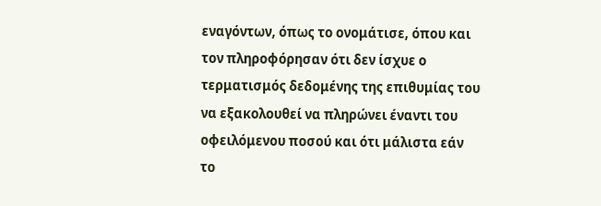εναγόντων, όπως το ονομάτισε, όπου και τον πληροφόρησαν ότι δεν ίσχυε ο τερματισμός δεδομένης της επιθυμίας του να εξακολουθεί να πληρώνει έναντι του οφειλόμενου ποσού και ότι μάλιστα εάν το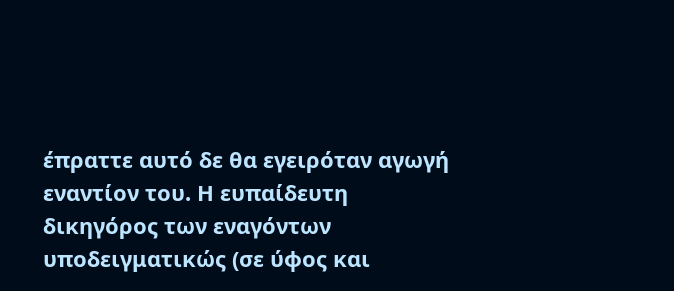έπραττε αυτό δε θα εγειρόταν αγωγή εναντίον του. Η ευπαίδευτη δικηγόρος των εναγόντων υποδειγματικώς (σε ύφος και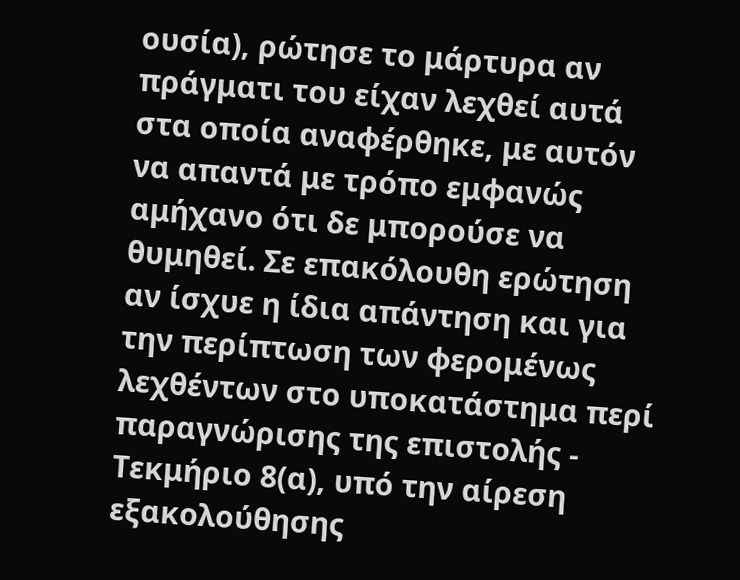ουσία), ρώτησε το μάρτυρα αν πράγματι του είχαν λεχθεί αυτά στα οποία αναφέρθηκε, με αυτόν να απαντά με τρόπο εμφανώς αμήχανο ότι δε μπορούσε να θυμηθεί. Σε επακόλουθη ερώτηση αν ίσχυε η ίδια απάντηση και για την περίπτωση των φερομένως λεχθέντων στο υποκατάστημα περί παραγνώρισης της επιστολής - Τεκμήριο 8(α), υπό την αίρεση εξακολούθησης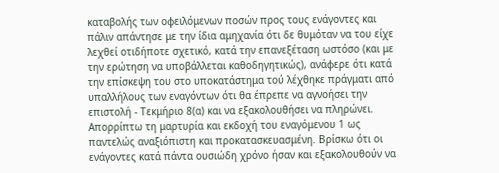καταβολής των οφειλόμενων ποσών προς τους ενάγοντες και πάλιν απάντησε με την ίδια αμηχανία ότι δε θυμόταν να του είχε λεχθεί οτιδήποτε σχετικό, κατά την επανεξέταση ωστόσο (και με την ερώτηση να υποβάλλεται καθοδηγητικώς), ανάφερε ότι κατά την επίσκεψη του στο υποκατάστημα τού λέχθηκε πράγματι από υπαλλήλους των εναγόντων ότι θα έπρεπε να αγνοήσει την επιστολή - Τεκμήριο 8(α) και να εξακολουθήσει να πληρώνει. Απορρίπτω τη μαρτυρία και εκδοχή του εναγόμενου 1 ως παντελώς αναξιόπιστη και προκατασκευασμένη. Βρίσκω ότι οι ενάγοντες κατά πάντα ουσιώδη χρόνο ήσαν και εξακολουθούν να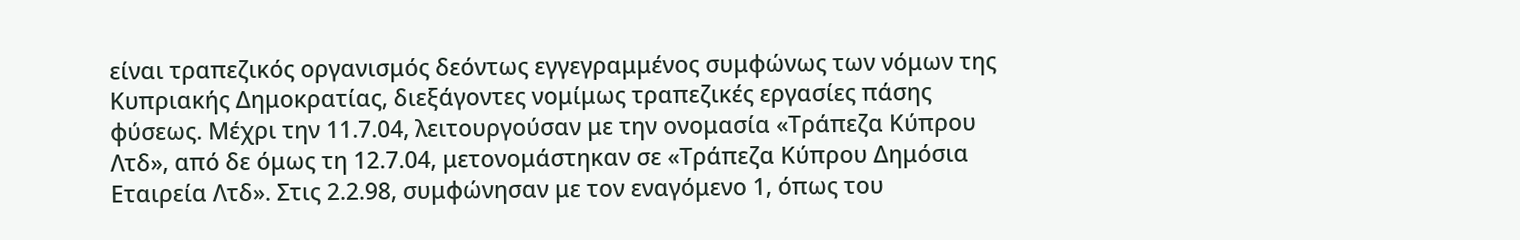είναι τραπεζικός οργανισμός δεόντως εγγεγραμμένος συμφώνως των νόμων της Κυπριακής Δημοκρατίας, διεξάγοντες νομίμως τραπεζικές εργασίες πάσης φύσεως. Μέχρι την 11.7.04, λειτουργούσαν με την ονομασία «Τράπεζα Κύπρου Λτδ», από δε όμως τη 12.7.04, μετονομάστηκαν σε «Τράπεζα Κύπρου Δημόσια Εταιρεία Λτδ». Στις 2.2.98, συμφώνησαν με τον εναγόμενο 1, όπως του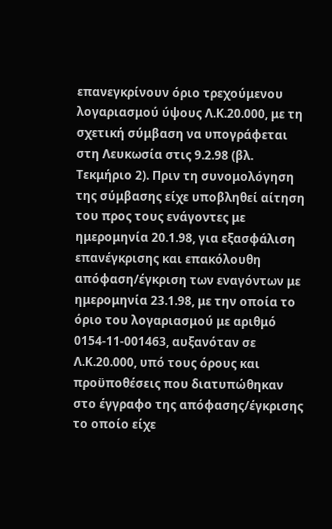επανεγκρίνουν όριο τρεχούμενου λογαριασμού ύψους Λ.Κ.20.000, με τη σχετική σύμβαση να υπογράφεται στη Λευκωσία στις 9.2.98 (βλ. Τεκμήριο 2). Πριν τη συνομολόγηση της σύμβασης είχε υποβληθεί αίτηση του προς τους ενάγοντες με ημερομηνία 20.1.98, για εξασφάλιση επανέγκρισης και επακόλουθη απόφαση/έγκριση των εναγόντων με ημερομηνία 23.1.98, με την οποία το όριο του λογαριασμού με αριθμό 0154-11-001463, αυξανόταν σε Λ.Κ.20.000, υπό τους όρους και προϋποθέσεις που διατυπώθηκαν στο έγγραφο της απόφασης/έγκρισης το οποίο είχε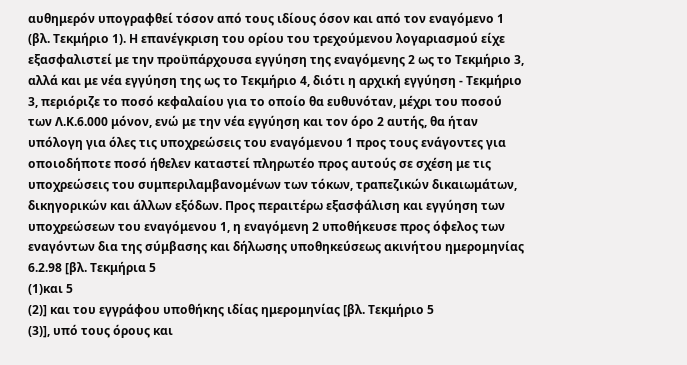αυθημερόν υπογραφθεί τόσον από τους ιδίους όσον και από τον εναγόμενο 1 (βλ. Τεκμήριο 1). Η επανέγκριση του ορίου του τρεχούμενου λογαριασμού είχε εξασφαλιστεί με την προϋπάρχουσα εγγύηση της εναγόμενης 2 ως το Τεκμήριο 3, αλλά και με νέα εγγύηση της ως το Τεκμήριο 4, διότι η αρχική εγγύηση - Τεκμήριο 3, περιόριζε το ποσό κεφαλαίου για το οποίο θα ευθυνόταν, μέχρι του ποσού των Λ.Κ.6.000 μόνον, ενώ με την νέα εγγύηση και τον όρο 2 αυτής, θα ήταν υπόλογη για όλες τις υποχρεώσεις του εναγόμενου 1 προς τους ενάγοντες για οποιοδήποτε ποσό ήθελεν καταστεί πληρωτέο προς αυτούς σε σχέση με τις υποχρεώσεις του συμπεριλαμβανομένων των τόκων, τραπεζικών δικαιωμάτων, δικηγορικών και άλλων εξόδων. Προς περαιτέρω εξασφάλιση και εγγύηση των υποχρεώσεων του εναγόμενου 1, η εναγόμενη 2 υποθήκευσε προς όφελος των εναγόντων δια της σύμβασης και δήλωσης υποθηκεύσεως ακινήτου ημερομηνίας 6.2.98 [βλ. Τεκμήρια 5
(1)και 5
(2)] και του εγγράφου υποθήκης ιδίας ημερομηνίας [βλ. Τεκμήριο 5
(3)], υπό τους όρους και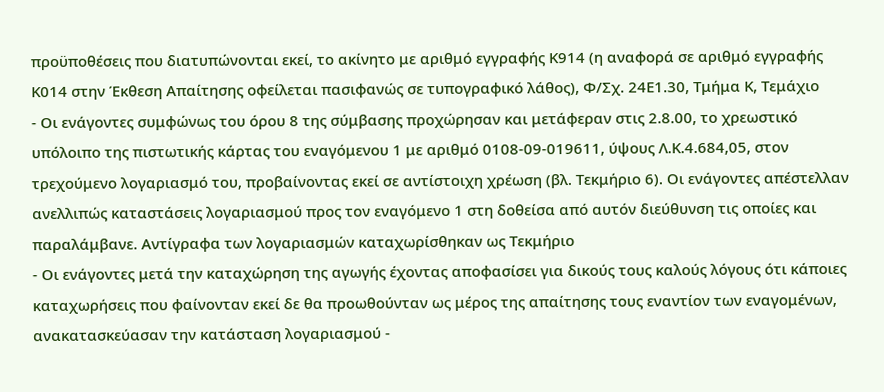προϋποθέσεις που διατυπώνονται εκεί, το ακίνητο με αριθμό εγγραφής Κ914 (η αναφορά σε αριθμό εγγραφής Κ014 στην Έκθεση Απαίτησης οφείλεται πασιφανώς σε τυπογραφικό λάθος), Φ/Σχ. 24Ε1.30, Τμήμα Κ, Τεμάχιο
- Οι ενάγοντες συμφώνως του όρου 8 της σύμβασης προχώρησαν και μετάφεραν στις 2.8.00, το χρεωστικό υπόλοιπο της πιστωτικής κάρτας του εναγόμενου 1 με αριθμό 0108-09-019611, ύψους Λ.Κ.4.684,05, στον τρεχούμενο λογαριασμό του, προβαίνοντας εκεί σε αντίστοιχη χρέωση (βλ. Τεκμήριο 6). Οι ενάγοντες απέστελλαν ανελλιπώς καταστάσεις λογαριασμού προς τον εναγόμενο 1 στη δοθείσα από αυτόν διεύθυνση τις οποίες και παραλάμβανε. Αντίγραφα των λογαριασμών καταχωρίσθηκαν ως Τεκμήριο
- Οι ενάγοντες μετά την καταχώρηση της αγωγής έχοντας αποφασίσει για δικούς τους καλούς λόγους ότι κάποιες καταχωρήσεις που φαίνονταν εκεί δε θα προωθούνταν ως μέρος της απαίτησης τους εναντίον των εναγομένων, ανακατασκεύασαν την κατάσταση λογαριασμού -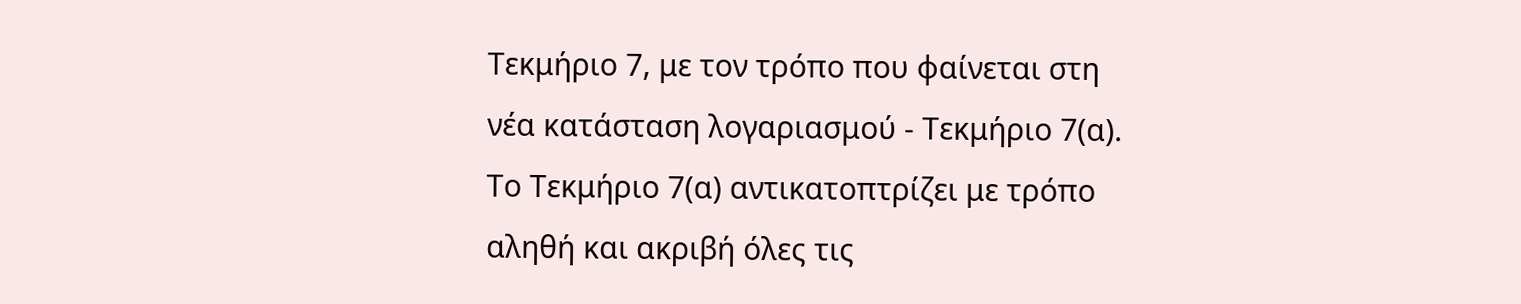Τεκμήριο 7, με τον τρόπο που φαίνεται στη νέα κατάσταση λογαριασμού - Τεκμήριο 7(α). Το Τεκμήριο 7(α) αντικατοπτρίζει με τρόπο αληθή και ακριβή όλες τις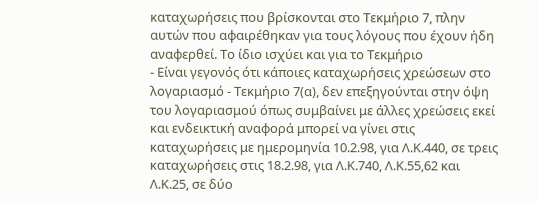καταχωρήσεις που βρίσκονται στο Τεκμήριο 7, πλην αυτών που αφαιρέθηκαν για τους λόγους που έχουν ήδη αναφερθεί. Το ίδιο ισχύει και για το Τεκμήριο
- Είναι γεγονός ότι κάποιες καταχωρήσεις χρεώσεων στο λογαριασμό - Τεκμήριο 7(α), δεν επεξηγούνται στην όψη του λογαριασμού όπως συμβαίνει με άλλες χρεώσεις εκεί και ενδεικτική αναφορά μπορεί να γίνει στις καταχωρήσεις με ημερομηνία 10.2.98, για Λ.Κ.440, σε τρεις καταχωρήσεις στις 18.2.98, για Λ.Κ.740, Λ.Κ.55,62 και Λ.Κ.25, σε δύο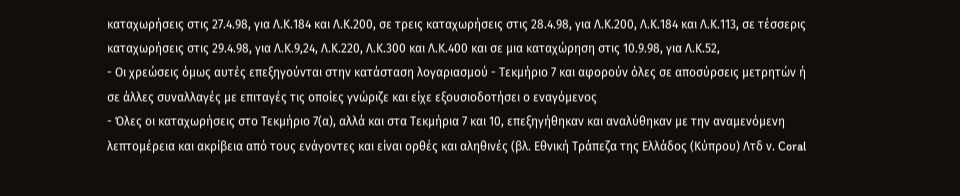καταχωρήσεις στις 27.4.98, για Λ.Κ.184 και Λ.Κ.200, σε τρεις καταχωρήσεις στις 28.4.98, για Λ.Κ.200, Λ.Κ.184 και Λ.Κ.113, σε τέσσερις καταχωρήσεις στις 29.4.98, για Λ.Κ.9,24, Λ.Κ.220, Λ.Κ.300 και Λ.Κ.400 και σε μια καταχώρηση στις 10.9.98, για Λ.Κ.52,
- Οι χρεώσεις όμως αυτές επεξηγούνται στην κατάσταση λογαριασμού - Τεκμήριο 7 και αφορούν όλες σε αποσύρσεις μετρητών ή σε άλλες συναλλαγές με επιταγές τις οποίες γνώριζε και είχε εξουσιοδοτήσει ο εναγόμενος
- Όλες οι καταχωρήσεις στο Τεκμήριο 7(α), αλλά και στα Τεκμήρια 7 και 10, επεξηγήθηκαν και αναλύθηκαν με την αναμενόμενη λεπτομέρεια και ακρίβεια από τους ενάγοντες και είναι ορθές και αληθινές (βλ. Εθνική Τράπεζα της Ελλάδος (Κύπρου) Λτδ ν. Coral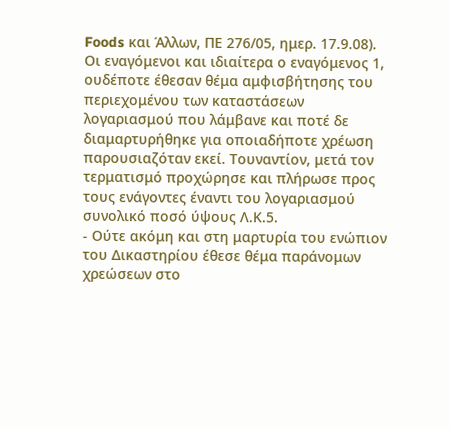Foods και Άλλων, ΠΕ 276/05, ημερ. 17.9.08). Οι εναγόμενοι και ιδιαίτερα ο εναγόμενος 1, ουδέποτε έθεσαν θέμα αμφισβήτησης του περιεχομένου των καταστάσεων λογαριασμού που λάμβανε και ποτέ δε διαμαρτυρήθηκε για οποιαδήποτε χρέωση παρουσιαζόταν εκεί. Τουναντίον, μετά τον τερματισμό προχώρησε και πλήρωσε προς τους ενάγοντες έναντι του λογαριασμού συνολικό ποσό ύψους Λ.Κ.5.
- Ούτε ακόμη και στη μαρτυρία του ενώπιον του Δικαστηρίου έθεσε θέμα παράνομων χρεώσεων στο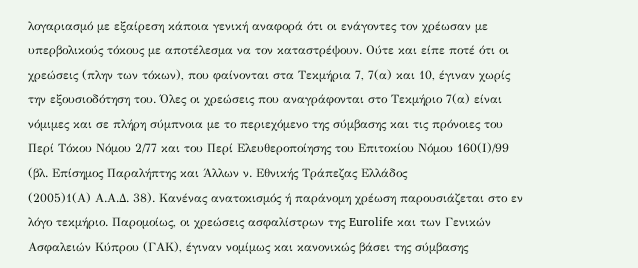λογαριασμό με εξαίρεση κάποια γενική αναφορά ότι οι ενάγοντες τον χρέωσαν με υπερβολικούς τόκους με αποτέλεσμα να τον καταστρέψουν. Ούτε και είπε ποτέ ότι οι χρεώσεις (πλην των τόκων), που φαίνονται στα Τεκμήρια 7, 7(α) και 10, έγιναν χωρίς την εξουσιοδότηση του. Όλες οι χρεώσεις που αναγράφονται στο Τεκμήριο 7(α) είναι νόμιμες και σε πλήρη σύμπνοια με το περιεχόμενο της σύμβασης και τις πρόνοιες του Περί Τόκου Νόμου 2/77 και του Περί Ελευθεροποίησης του Επιτοκίου Νόμου 160(Ι)/99 (βλ. Επίσημος Παραλήπτης και Άλλων ν. Εθνικής Τράπεζας Ελλάδος
(2005)1(Α) Α.Α.Δ. 38). Κανένας ανατοκισμός ή παράνομη χρέωση παρουσιάζεται στο εν λόγο τεκμήριο. Παρομοίως, οι χρεώσεις ασφαλίστρων της Eurolife και των Γενικών Ασφαλειών Κύπρου (ΓΑΚ), έγιναν νομίμως και κανονικώς βάσει της σύμβασης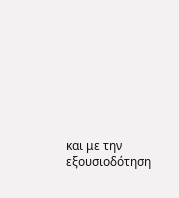και με την εξουσιοδότηση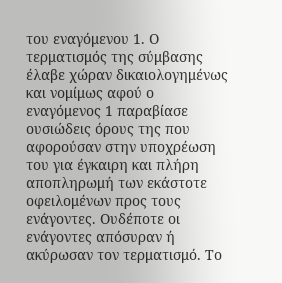του εναγόμενου 1. Ο τερματισμός της σύμβασης έλαβε χώραν δικαιολογημένως και νομίμως αφού ο εναγόμενος 1 παραβίασε ουσιώδεις όρους της που αφορούσαν στην υποχρέωση του για έγκαιρη και πλήρη αποπληρωμή των εκάστοτε οφειλομένων προς τους ενάγοντες. Ουδέποτε οι ενάγοντες απόσυραν ή ακύρωσαν τον τερματισμό. Το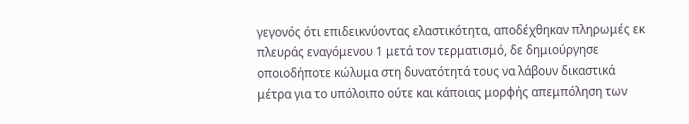γεγονός ότι επιδεικνύοντας ελαστικότητα, αποδέχθηκαν πληρωμές εκ πλευράς εναγόμενου 1 μετά τον τερματισμό, δε δημιούργησε οποιοδήποτε κώλυμα στη δυνατότητά τους να λάβουν δικαστικά μέτρα για το υπόλοιπο ούτε και κάποιας μορφής απεμπόληση των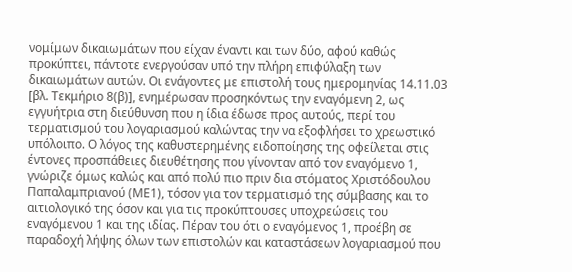νομίμων δικαιωμάτων που είχαν έναντι και των δύο, αφού καθώς προκύπτει, πάντοτε ενεργούσαν υπό την πλήρη επιφύλαξη των δικαιωμάτων αυτών. Οι ενάγοντες με επιστολή τους ημερομηνίας 14.11.03 [βλ. Τεκμήριο 8(β)], ενημέρωσαν προσηκόντως την εναγόμενη 2, ως εγγυήτρια στη διεύθυνση που η ίδια έδωσε προς αυτούς, περί του τερματισμού του λογαριασμού καλώντας την να εξοφλήσει το χρεωστικό υπόλοιπο. Ο λόγος της καθυστερημένης ειδοποίησης της οφείλεται στις έντονες προσπάθειες διευθέτησης που γίνονταν από τον εναγόμενο 1, γνώριζε όμως καλώς και από πολύ πιο πριν δια στόματος Χριστόδουλου Παπαλαμπριανού (ΜΕ1), τόσον για τον τερματισμό της σύμβασης και το αιτιολογικό της όσον και για τις προκύπτουσες υποχρεώσεις του εναγόμενου 1 και της ιδίας. Πέραν του ότι ο εναγόμενος 1, προέβη σε παραδοχή λήψης όλων των επιστολών και καταστάσεων λογαριασμού που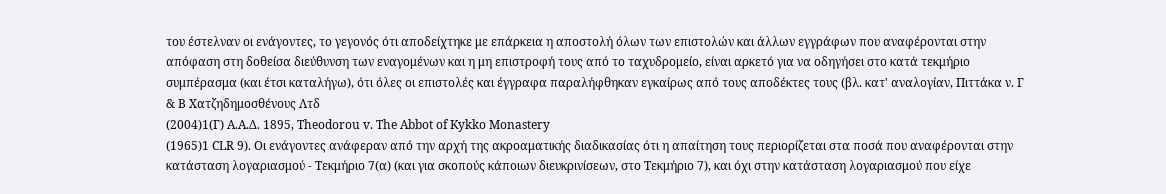του έστελναν οι ενάγοντες, το γεγονός ότι αποδείχτηκε με επάρκεια η αποστολή όλων των επιστολών και άλλων εγγράφων που αναφέρονται στην απόφαση στη δοθείσα διεύθυνση των εναγομένων και η μη επιστροφή τους από το ταχυδρομείο, είναι αρκετό για να οδηγήσει στο κατά τεκμήριο συμπέρασμα (και έτσι καταλήγω), ότι όλες οι επιστολές και έγγραφα παραλήφθηκαν εγκαίρως από τους αποδέκτες τους (βλ. κατ' αναλογίαν, Πιττάκα ν. Γ & Β Χατζηδημοσθένους Λτδ
(2004)1(Γ) Α.Α.Δ. 1895, Theodorou v. The Abbot of Kykko Monastery
(1965)1 CLR 9). Οι ενάγοντες ανάφεραν από την αρχή της ακροαματικής διαδικασίας ότι η απαίτηση τους περιορίζεται στα ποσά που αναφέρονται στην κατάσταση λογαριασμού - Τεκμήριο 7(α) (και για σκοπούς κάποιων διευκρινίσεων, στο Τεκμήριο 7), και όχι στην κατάσταση λογαριασμού που είχε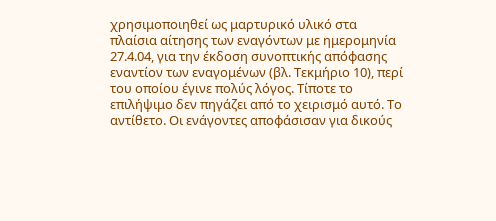χρησιμοποιηθεί ως μαρτυρικό υλικό στα πλαίσια αίτησης των εναγόντων με ημερομηνία 27.4.04, για την έκδοση συνοπτικής απόφασης εναντίον των εναγομένων (βλ. Τεκμήριο 10), περί του οποίου έγινε πολύς λόγος. Τίποτε το επιλήψιμο δεν πηγάζει από το χειρισμό αυτό. Το αντίθετο. Οι ενάγοντες αποφάσισαν για δικούς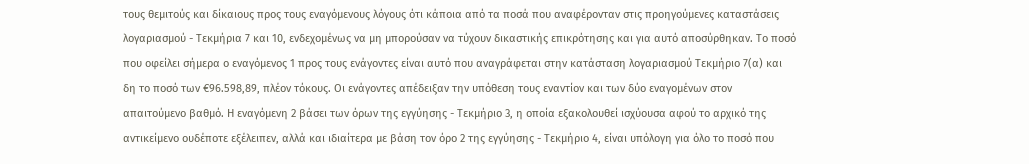τους θεμιτούς και δίκαιους προς τους εναγόμενους λόγους ότι κάποια από τα ποσά που αναφέρονταν στις προηγούμενες καταστάσεις λογαριασμού - Τεκμήρια 7 και 10, ενδεχομένως να μη μπορούσαν να τύχουν δικαστικής επικρότησης και για αυτό αποσύρθηκαν. Το ποσό που οφείλει σήμερα ο εναγόμενος 1 προς τους ενάγοντες είναι αυτό που αναγράφεται στην κατάσταση λογαριασμού Τεκμήριο 7(α) και δη το ποσό των €96.598,89, πλέον τόκους. Οι ενάγοντες απέδειξαν την υπόθεση τους εναντίον και των δύο εναγομένων στον απαιτούμενο βαθμό. Η εναγόμενη 2 βάσει των όρων της εγγύησης - Τεκμήριο 3, η οποία εξακολουθεί ισχύουσα αφού το αρχικό της αντικείμενο ουδέποτε εξέλειπεν, αλλά και ιδιαίτερα με βάση τον όρο 2 της εγγύησης - Τεκμήριο 4, είναι υπόλογη για όλο το ποσό που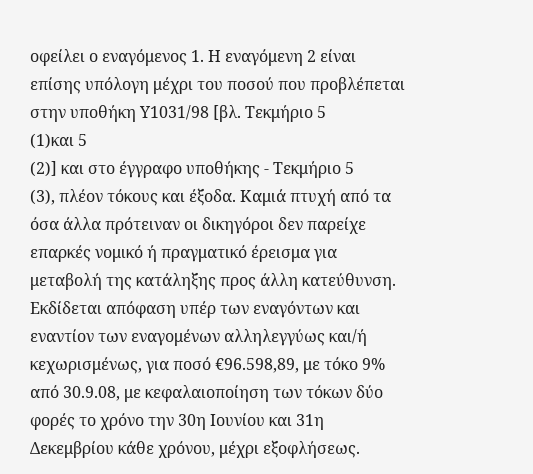οφείλει ο εναγόμενος 1. Η εναγόμενη 2 είναι επίσης υπόλογη μέχρι του ποσού που προβλέπεται στην υποθήκη Υ1031/98 [βλ. Τεκμήριο 5
(1)και 5
(2)] και στο έγγραφο υποθήκης - Τεκμήριο 5
(3), πλέον τόκους και έξοδα. Καμιά πτυχή από τα όσα άλλα πρότειναν οι δικηγόροι δεν παρείχε επαρκές νομικό ή πραγματικό έρεισμα για μεταβολή της κατάληξης προς άλλη κατεύθυνση. Εκδίδεται απόφαση υπέρ των εναγόντων και εναντίον των εναγομένων αλληλεγγύως και/ή κεχωρισμένως, για ποσό €96.598,89, με τόκο 9% από 30.9.08, με κεφαλαιοποίηση των τόκων δύο φορές το χρόνο την 30η Ιουνίου και 31η Δεκεμβρίου κάθε χρόνου, μέχρι εξοφλήσεως.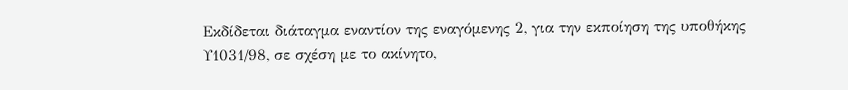Εκδίδεται διάταγμα εναντίον της εναγόμενης 2, για την εκποίηση της υποθήκης Υ1031/98, σε σχέση με το ακίνητο,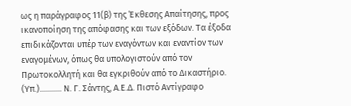ως η παράγραφος 11(β) της Έκθεσης Απαίτησης, προς ικανοποίηση της απόφασης και των εξόδων. Τα έξοδα επιδικάζονται υπέρ των εναγόντων και εναντίον των εναγομένων, όπως θα υπολογιστούν από τον Πρωτοκολλητή και θα εγκριθούν από το Δικαστήριο. (Υπ.)........... Ν. Γ. Σάντης, Α.Ε.Δ. Πιστό Αντίγραφο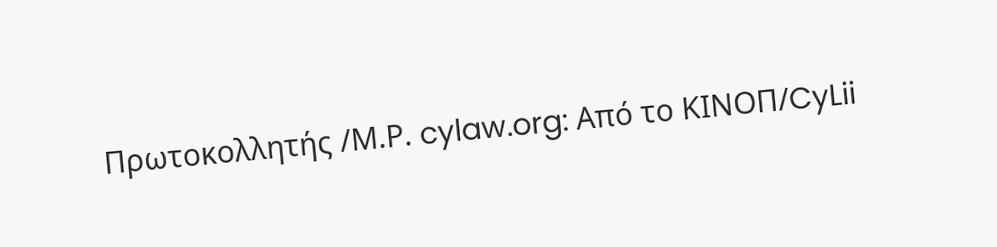Πρωτοκολλητής /Μ.Ρ. cylaw.org: Από το ΚΙΝOΠ/CyLii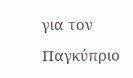για τον Παγκύπριο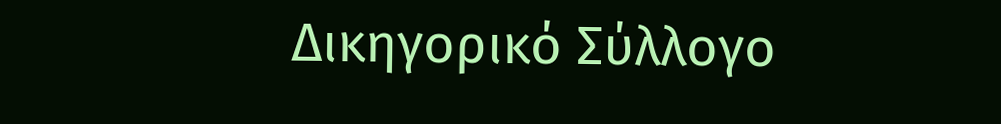Δικηγορικό Σύλλογο